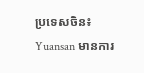ប្រទេសចិន៖ Yuansan មានការ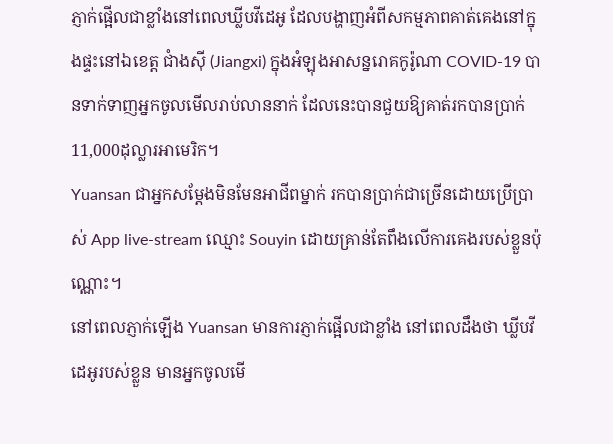ភ្ញាក់ផ្អើលជាខ្លាំងនៅពេលឃ្លីបវីដេអូ ដែលបង្ហាញអំពីសកម្មភាពគាត់គេងនៅក្នុងផ្ទះនៅឯខេត្ត ជាំងស៊ី (Jiangxi) ក្នុងអំឡុងអាសន្នរោគកូរ៉ូណា COVID-19 បានទាក់ទាញអ្នកចូលមើលរាប់លាននាក់ ដែលនេះបានជួយឱ្យគាត់រកបានប្រាក់11,000ដុល្លារអាមេរិក។
Yuansan ជាអ្នកសម្ដែងមិនមែនអាជីពម្នាក់ រកបានប្រាក់ជាច្រើនដោយប្រើប្រាស់ App live-stream ឈ្មោះ Souyin ដោយគ្រាន់តែពឹងលើការគេងរបស់ខ្លួនប៉ុណ្ណោះ។
នៅពេលភ្ញាក់ឡើង Yuansan មានការភ្ញាក់ផ្អើលជាខ្លាំង នៅពេលដឹងថា ឃ្លីបវីដេអូរបស់ខ្លួន មានអ្នកចូលមើ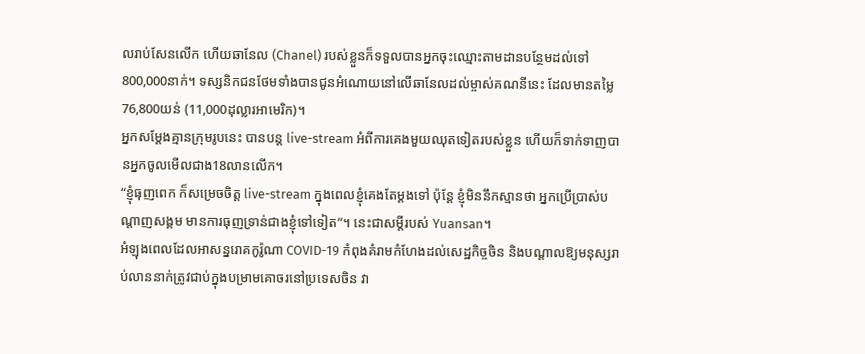លរាប់សែនលើក ហើយឆានែល (Chanel) របស់ខ្លួនក៏ទទួលបានអ្នកចុះឈ្មោះតាមដានបន្ថែមដល់ទៅ800,000នាក់។ ទស្សនិកជនថែមទាំងបានជូនអំណោយនៅលើឆានែលដល់ម្ចាស់គណនីនេះ ដែលមានតម្លៃ 76,800យន់ (11,000ដុល្លារអាមេរិក)។
អ្នកសម្ដែងគ្មានក្រុមរូបនេះ បានបន្ត live-stream អំពីការគេងមួយឈុតទៀតរបស់ខ្លួន ហើយក៏ទាក់ទាញបានអ្នកចូលមើលជាង18លានលើក។
“ខ្ញុំធុញពេក ក៏សម្រេចចិត្ត live-stream ក្នុងពេលខ្ញុំគេងតែម្ដងទៅ ប៉ុន្តែ ខ្ញុំមិននឹកស្មានថា អ្នកប្រើប្រាស់បណ្ដាញសង្គម មានការធុញទ្រាន់ជាងខ្ញុំទៅទៀត”។ នេះជាសម្ដីរបស់ Yuansan។
អំឡុងពេលដែលអាសន្នរោគកូរ៉ូណា COVID-19 កំពុងគំរាមកំហែងដល់សេដ្ឋកិច្ចចិន និងបណ្ដាលឱ្យមនុស្សរាប់លាននាក់ត្រូវជាប់ក្នុងបម្រាមគោចរនៅប្រទេសចិន វា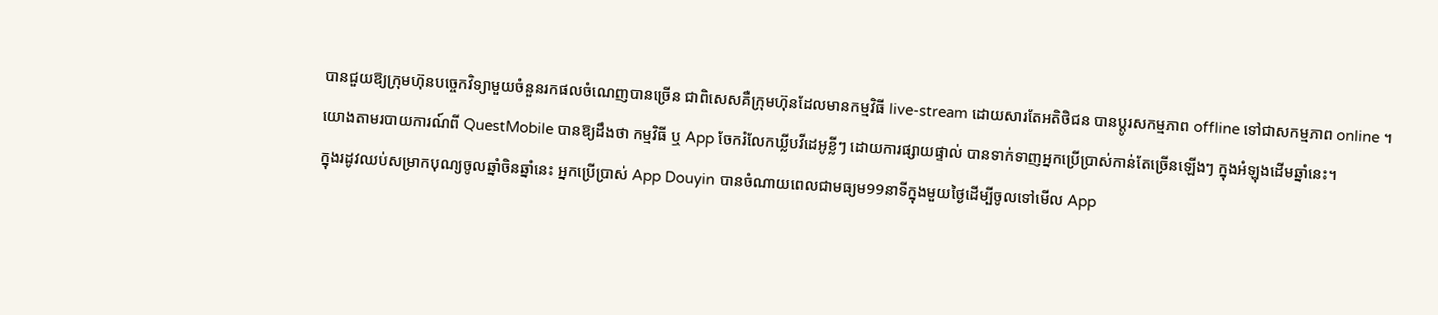បានជួយឱ្យក្រុមហ៊ុនបច្ចេកវិទ្យាមួយចំនួនរកផលចំណេញបានច្រើន ជាពិសេសគឺក្រុមហ៊ុនដែលមានកម្មវិធី live-stream ដោយសារតែអតិថិជន បានប្ដូរសកម្មភាព offline ទៅជាសកម្មភាព online ។
យោងតាមរបាយការណ៍ពី QuestMobile បានឱ្យដឹងថា កម្មវិធី ឬ App ចែករំលែកឃ្លីបវីដេអូខ្លីៗ ដោយការផ្សាយផ្ទាល់ បានទាក់ទាញអ្នកប្រើប្រាស់កាន់តែច្រើនឡើងៗ ក្នុងអំឡុងដើមឆ្នាំនេះ។
ក្នុងរដូវឈប់សម្រាកបុណ្យចូលឆ្នាំចិនឆ្នាំនេះ អ្នកប្រើប្រាស់ App Douyin បានចំណាយពេលជាមធ្យម99នាទីក្នុងមួយថ្ងៃដើម្បីចូលទៅមើល App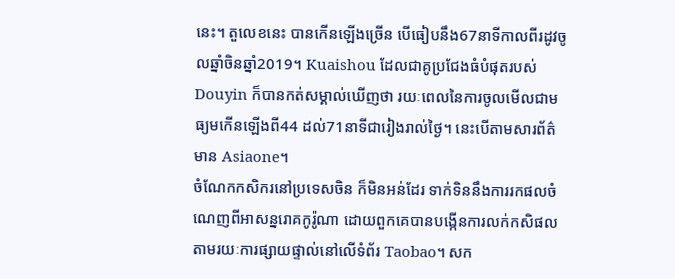នេះ។ តួលេខនេះ បានកើនឡើងច្រើន បើធៀបនឹង67នាទីកាលពីរដូវចូលឆ្នាំចិនឆ្នាំ2019។ Kuaishou ដែលជាគូប្រជែងធំបំផុតរបស់ Douyin ក៏បានកត់សម្គាល់ឃើញថា រយៈពេលនៃការចូលមើលជាមធ្យមកើនឡើងពី44 ដល់71នាទីជារៀងរាល់ថ្ងៃ។ នេះបើតាមសារព័ត៌មាន Asiaone។
ចំណែកកសិករនៅប្រទេសចិន ក៏មិនអន់ដែរ ទាក់ទិននឹងការរកផលចំណេញពីអាសន្នរោគកូរ៉ូណា ដោយពួកគេបានបង្កើនការលក់កសិផល តាមរយៈការផ្សាយផ្ទាល់នៅលើទំព័រ Taobao។ សក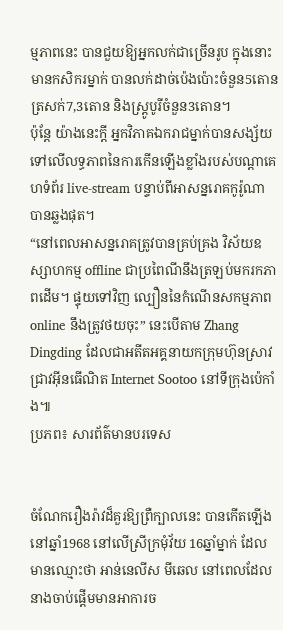ម្មភាពនេះ បានជួយឱ្យអ្នកលក់ជាច្រើនរូប ក្នុងនោះមានកសិករម្នាក់ បានលក់ដាច់ប៉េងប៉ោះចំនួន5តោន ត្រសក់7,3តោន និងស្ត្រូបូរីចំនួន3តោន។
ប៉ុន្តែ យ៉ាងនេះក្ដី អ្នកវិភាគឯករាជម្នាក់បានសង្ស័យទៅលើលទ្ធភាពនៃការកើនឡើងខ្លាំងរបស់បណ្ដាគេហទំព័រ live-stream បន្ទាប់ពីអាសន្នរោគកូរ៉ូណា បានឆ្លងផុត។
“នៅពេលអាសន្នរោគត្រូវបានគ្រប់គ្រង វិស័យឧស្សាហកម្ម offline ជាប្រពៃណីនឹងត្រឡប់មករកភាពដើម។ ផ្ទុយទៅវិញ ល្បឿននៃកំណើនសកម្មភាព online នឹងត្រូវថយចុះ” នេះបើតាម Zhang Dingding ដែលជាអតីតអគ្គនាយកក្រុមហ៊ុនស្រាវជ្រាវអ៊ីនធើណិត Internet Sootoo នៅទីក្រុងប៉េកាំង៕
ប្រភព៖ សារព័ត៌មានបរទេស


ចំណែករឿងរ៉ាវដ៏គួរឱ្យព្រឺក្បាលនេះ បានកើតឡើងនៅឆ្នាំ1968 នៅលើស្រីក្រមុំវ័យ 16ឆ្នាំម្នាក់ ដែលមានឈ្មោះថា អាន់នេលីស មីឆេល នៅពេលដែលនាងចាប់ផ្តើមមានអាការច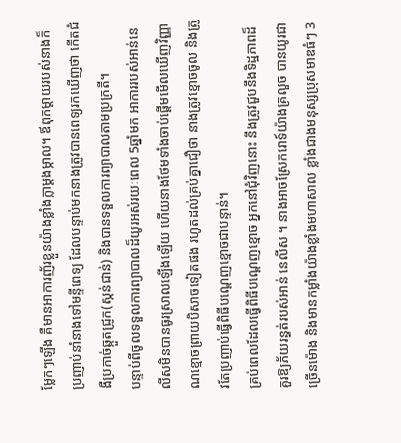ម្លែកៗឡើង គឺមានអាការញ័រខ្លួនយ៉ាងខ្លាំងក្លាម្តងម្កាល។ ឪពុកម្តាយរបស់នាងក៏ប្រញាប់នាំនាងទៅមន្ទីពេទ្យ ដែលបន្ទាប់មកនាងត្រូវបានពេទ្យរកឃើញថា កើតជំងឺប្រកាច់ឆ្កួតជ្រូក(ស្កន់ជាន់) និងបានទទួលការព្យាបាលតាមប្រក្រតី។
បន្ទាប់ពីចូលទទួលការព្យាបាលដ៏យូរអស់រយៈពេល 5ឆ្នាំមក អាការរបស់អាន់នេលីសមិនបានធូរស្រាលឡើងឡើយ ហើយនាងថែមទាំងចាប់ផ្តើមមើលឃើញវិញ្ញាណខ្មោចព្រាយបិសាចទៀតផង រហូតដល់គ្រប់គ្នាជឿថា នាងត្រូវខ្មោចចូល និងត្រូវតែប្រញាប់ធ្វើពិធីបណ្តេញខ្មោចជាបន្ទាន់។
គ្រប់ពេលដែលធ្វើពិធីបណ្តេញខ្មោច អ្នកនៅជុំវិញនោះ នឹងត្រូវជួបនឹងទិដ្ឋភាពដ៏គួរឱ្យភ័យរន្ធត់របស់អាន់ នេលីស ។ នាងអាចស្រែករោទ៍យ៉ាងគ្រលួច បានយូរជាច្រើនម៉ោង និងមានកម្លាំងយ៉ាងខ្លាំងមហាសាល ខ្លាំងជាងមនុស្សប្រុសមាឌធំៗ 3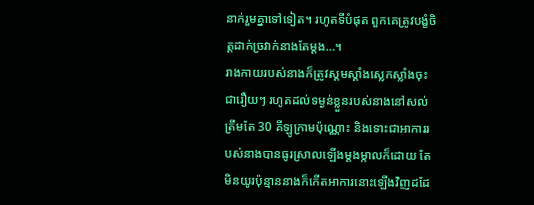នាក់រួមគ្នាទៅទៀត។ រហូតទីបំផុត ពួកគេត្រូវបង្ខំចិត្តដាក់ច្រវាក់នាងតែម្តង…។
រាងកាយរបស់នាងក៏ត្រូវស្គមស្គាំងស្លេកស្លាំងចុះជារឿយៗ រហូតដល់ទម្ងន់ខ្លួនរបស់នាងនៅសល់ត្រឹមតែ 30 គីឡូក្រាមប៉ុណ្ណោះ និងទោះជាអាការរបស់នាងបានធូរស្រាលឡើងម្តងម្កាលក៏ដោយ តែមិនយូរប៉ុន្មាននាងក៏កើតអាការនោះឡើងវិញដដែ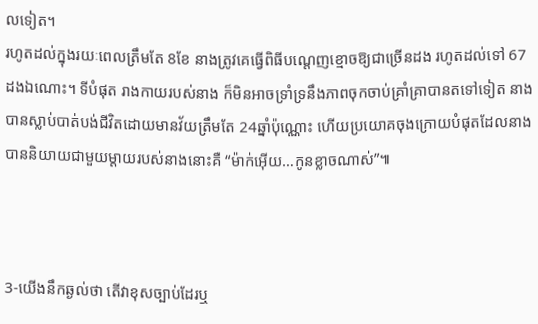លទៀត។
រហូតដល់ក្នុងរយៈពេលត្រឹមតែ 8ខែ នាងត្រូវគេធ្វើពិធីបណ្តេញខ្មោចឱ្យជាច្រើនដង រហូតដល់ទៅ 67ដងឯណោះ។ ទីបំផុត រាងកាយរបស់នាង ក៏មិនអាចទ្រាំទ្រនឹងភាពចុកចាប់គ្រាំគ្រាបានតទៅទៀត នាងបានស្លាប់បាត់បង់ជីវិតដោយមានវ័យត្រឹមតែ 24ឆ្នាំប៉ុណ្ណោះ ហើយប្រយោគចុងក្រោយបំផុតដែលនាងបាននិយាយជាមួយម្តាយរបស់នាងនោះគឺ “ម៉ាក់អ៊ើយ…កូនខ្លាចណាស់”៕



3-យើងនឹកឆ្ងល់ថា តើវាខុសច្បាប់ដែរឬ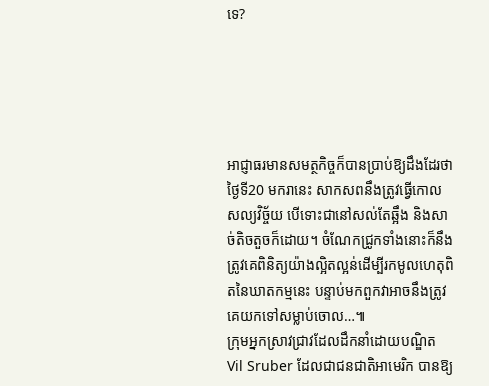ទេ?





អាជ្ញាធរមានសមត្ថកិច្ចក៏បានប្រាប់ឱ្យដឹងដែរថា ថ្ងៃទី20 មករានេះ សាកសពនឹងត្រូវធ្វើកោលសល្យវិច្ច័យ បើទោះជានៅសល់តែឆ្អឹង និងសាច់តិចតួចក៏ដោយ។ ចំណែកជ្រូកទាំងនោះក៏នឹងត្រូវគេពិនិត្យយ៉ាងល្អិតល្អន់ដើម្បីរកមូលហេតុពិតនៃឃាតកម្មនេះ បន្ទាប់មកពួកវាអាចនឹងត្រូវគេយកទៅសម្លាប់ចោល…៕
ក្រុមអ្នកស្រាវជ្រាវដែលដឹកនាំដោយបណ្ឌិត Vil Sruber ដែលជាជនជាតិអាមេរិក បានឱ្យ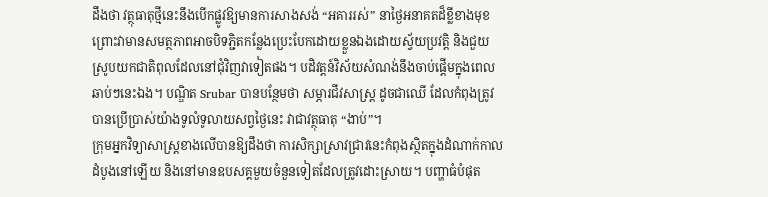ដឹងថា វត្ថុធាតុថ្មីនេះនឹងបើកផ្លូវឱ្យមានការសាងសង់ “អគាររស់” នាថ្ងៃអនាគតដ៏ខ្លីខាងមុខ ព្រោះវាមានសមត្ថភាពអាចបិទភ្ជិតកន្លែងប្រេះបែកដោយខ្លួនឯងដោយស្វ័យប្រវត្តិ និងជួយស្រូបយកជាតិពុលដែលនៅជុំវិញវាទៀតផង។ បដិវត្តន៍វិស័យសំណង់នឹងចាប់ផ្ដើមក្នុងពេលឆាប់ៗនេះឯង។ បណ្ឌិត Srubar បានបន្ថែមថា សម្ភារជីវសាស្ត្រ ដូចជាឈើ ដែលកំពុងត្រូវបានប្រើប្រាស់យ៉ាងទូលំទូលាយសព្វថ្ងៃនេះ វាជាវត្ថុធាតុ “ងាប់”។
ក្រុមអ្នកវិទ្យាសាស្ដ្រខាងលើបានឱ្យដឹងថា ការសិក្សាស្រាវជ្រាវនេះកំពុងស្ថិតក្នុងដំណាក់កាលដំបូងនៅឡើយ និងនៅមានឧបសគ្គមួយចំនួនទៀតដែលត្រូវដោះស្រាយ។ បញ្ហាធំបំផុត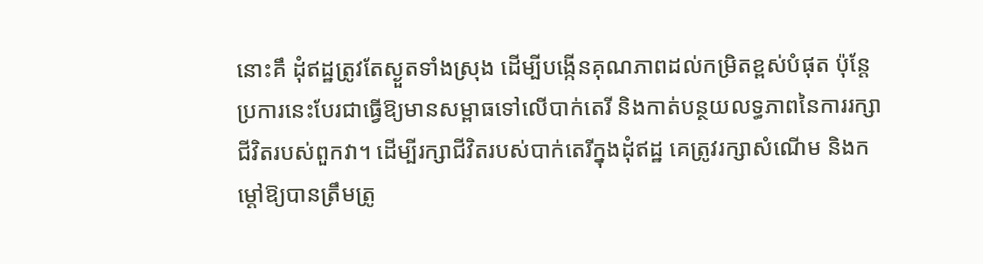នោះគឹ ដុំឥដ្ឋត្រូវតែស្ងួតទាំងស្រុង ដើម្បីបង្កើនគុណភាពដល់កម្រិតខ្ពស់បំផុត ប៉ុន្តែប្រការនេះបែរជាធ្វើឱ្យមានសម្ពាធទៅលើបាក់តេរី និងកាត់បន្ថយលទ្ធភាពនៃការរក្សាជីវិតរបស់ពួកវា។ ដើម្បីរក្សាជីវិតរបស់បាក់តេរីក្នុងដុំឥដ្ឋ គេត្រូវរក្សាសំណើម និងកម្ដៅឱ្យបានត្រឹមត្រូ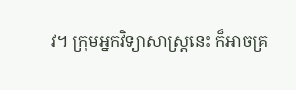វ។ ក្រុមអ្នកវិទ្យាសាស្ដ្រនេះ ក៏អាចគ្រ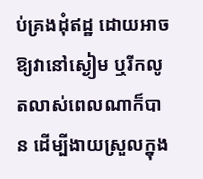ប់គ្រងដុំឥដ្ឋ ដោយអាចឱ្យវានៅស្ងៀម ឬរីកលូតលាស់ពេលណាក៏បាន ដើម្បីងាយស្រួលក្នុង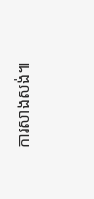ការសាងសង់៕